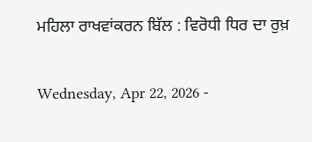ਮਹਿਲਾ ਰਾਖਵਾਂਕਰਨ ਬਿੱਲ : ਵਿਰੋਧੀ ਧਿਰ ਦਾ ਰੁਖ਼

Wednesday, Apr 22, 2026 -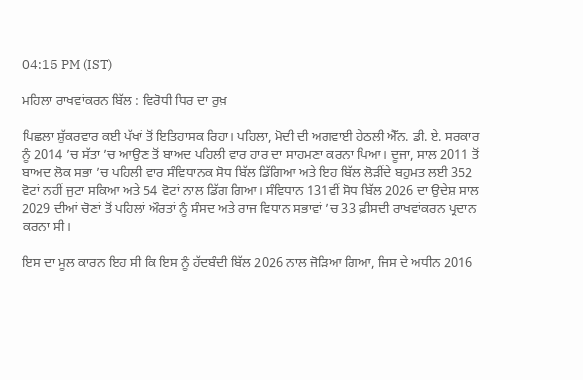04:15 PM (IST)

ਮਹਿਲਾ ਰਾਖਵਾਂਕਰਨ ਬਿੱਲ : ਵਿਰੋਧੀ ਧਿਰ ਦਾ ਰੁਖ਼

ਪਿਛਲਾ ਸ਼ੁੱਕਰਵਾਰ ਕਈ ਪੱਖਾਂ ਤੋਂ ਇਤਿਹਾਸਕ ਰਿਹਾ। ਪਹਿਲਾ, ਮੋਦੀ ਦੀ ਅਗਵਾਈ ਹੇਠਲੀ ਐੱਨ. ਡੀ. ਏ. ਸਰਕਾਰ ਨੂੰ 2014 ’ਚ ਸੱਤਾ ’ਚ ਆਉਣ ਤੋਂ ਬਾਅਦ ਪਹਿਲੀ ਵਾਰ ਹਾਰ ਦਾ ਸਾਹਮਣਾ ਕਰਨਾ ਪਿਆ। ਦੂਜਾ, ਸਾਲ 2011 ਤੋਂ ਬਾਅਦ ਲੋਕ ਸਭਾ ’ਚ ਪਹਿਲੀ ਵਾਰ ਸੰਵਿਧਾਨਕ ਸੋਧ ਬਿੱਲ ਡਿੱਗਿਆ ਅਤੇ ਇਹ ਬਿੱਲ ਲੋੜੀਂਦੇ ਬਹੁਮਤ ਲਈ 352 ਵੋਟਾਂ ਨਹੀਂ ਜੁਟਾ ਸਕਿਆ ਅਤੇ 54 ਵੋਟਾਂ ਨਾਲ ਡਿੱਗ ਗਿਆ। ਸੰਵਿਧਾਨ 131ਵੀਂ ਸੋਧ ਬਿੱਲ 2026 ਦਾ ਉਦੇਸ਼ ਸਾਲ 2029 ਦੀਆਂ ਚੋਣਾਂ ਤੋਂ ਪਹਿਲਾਂ ਔਰਤਾਂ ਨੂੰ ਸੰਸਦ ਅਤੇ ਰਾਜ ਵਿਧਾਨ ਸਭਾਵਾਂ ’ਚ 33 ਫ਼ੀਸਦੀ ਰਾਖਵਾਂਕਰਨ ਪ੍ਰਦਾਨ ਕਰਨਾ ਸੀ।

ਇਸ ਦਾ ਮੂਲ ਕਾਰਨ ਇਹ ਸੀ ਕਿ ਇਸ ਨੂੰ ਹੱਦਬੰਦੀ ਬਿੱਲ 2026 ਨਾਲ ਜੋੜਿਆ ਗਿਆ, ਜਿਸ ਦੇ ਅਧੀਨ 2016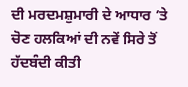ਦੀ ਮਰਦਮਸ਼ੁਮਾਰੀ ਦੇ ਆਧਾਰ ’ਤੇ ਚੋਣ ਹਲਕਿਆਂ ਦੀ ਨਵੇਂ ਸਿਰੇ ਤੋਂ ਹੱਦਬੰਦੀ ਕੀਤੀ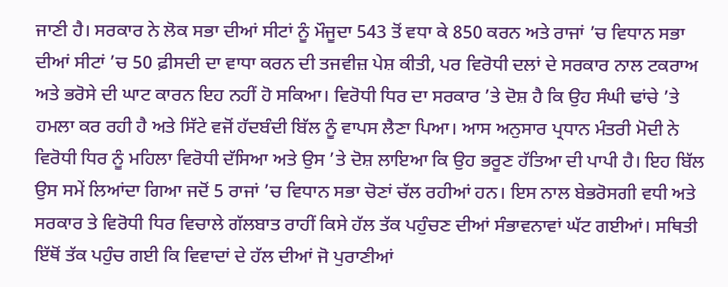ਜਾਣੀ ਹੈ। ਸਰਕਾਰ ਨੇ ਲੋਕ ਸਭਾ ਦੀਆਂ ਸੀਟਾਂ ਨੂੰ ਮੌਜੂਦਾ 543 ਤੋਂ ਵਧਾ ਕੇ 850 ਕਰਨ ਅਤੇ ਰਾਜਾਂ ’ਚ ਵਿਧਾਨ ਸਭਾ ਦੀਆਂ ਸੀਟਾਂ ’ਚ 50 ਫ਼ੀਸਦੀ ਦਾ ਵਾਧਾ ਕਰਨ ਦੀ ਤਜਵੀਜ਼ ਪੇਸ਼ ਕੀਤੀ, ਪਰ ਵਿਰੋਧੀ ਦਲਾਂ ਦੇ ਸਰਕਾਰ ਨਾਲ ਟਕਰਾਅ ਅਤੇ ਭਰੋਸੇ ਦੀ ਘਾਟ ਕਾਰਨ ਇਹ ਨਹੀਂ ਹੋ ਸਕਿਆ। ਵਿਰੋਧੀ ਧਿਰ ਦਾ ਸਰਕਾਰ ’ਤੇ ਦੋਸ਼ ਹੈ ਕਿ ਉਹ ਸੰਘੀ ਢਾਂਚੇ ’ਤੇ ਹਮਲਾ ਕਰ ਰਹੀ ਹੈ ਅਤੇ ਸਿੱਟੇ ਵਜੋਂ ਹੱਦਬੰਦੀ ਬਿੱਲ ਨੂੰ ਵਾਪਸ ਲੈਣਾ ਪਿਆ। ਆਸ ਅਨੁਸਾਰ ਪ੍ਰਧਾਨ ਮੰਤਰੀ ਮੋਦੀ ਨੇ ਵਿਰੋਧੀ ਧਿਰ ਨੂੰ ਮਹਿਲਾ ਵਿਰੋਧੀ ਦੱਸਿਆ ਅਤੇ ਉਸ ’ਤੇ ਦੋਸ਼ ਲਾਇਆ ਕਿ ਉਹ ਭਰੂਣ ਹੱਤਿਆ ਦੀ ਪਾਪੀ ਹੈ। ਇਹ ਬਿੱਲ ਉਸ ਸਮੇਂ ਲਿਆਂਦਾ ਗਿਆ ਜਦੋਂ 5 ਰਾਜਾਂ ’ਚ ਵਿਧਾਨ ਸਭਾ ਚੋਣਾਂ ਚੱਲ ਰਹੀਆਂ ਹਨ। ਇਸ ਨਾਲ ਬੇਭਰੋਸਗੀ ਵਧੀ ਅਤੇ ਸਰਕਾਰ ਤੇ ਵਿਰੋਧੀ ਧਿਰ ਵਿਚਾਲੇ ਗੱਲਬਾਤ ਰਾਹੀਂ ਕਿਸੇ ਹੱਲ ਤੱਕ ਪਹੁੰਚਣ ਦੀਆਂ ਸੰਭਾਵਨਾਵਾਂ ਘੱਟ ਗਈਆਂ। ਸਥਿਤੀ ਇੱਥੋਂ ਤੱਕ ਪਹੁੰਚ ਗਈ ਕਿ ਵਿਵਾਦਾਂ ਦੇ ਹੱਲ ਦੀਆਂ ਜੋ ਪੁਰਾਣੀਆਂ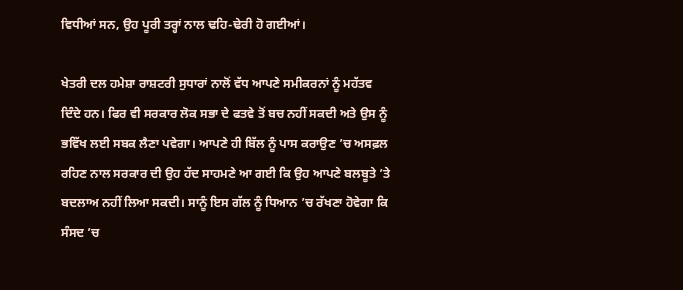ਵਿਧੀਆਂ ਸਨ, ਉਹ ਪੂਰੀ ਤਰ੍ਹਾਂ ਨਾਲ ਢਹਿ-ਢੇਰੀ ਹੋ ਗਈਆਂ।

ਖੇਤਰੀ ਦਲ ਹਮੇਸ਼ਾ ਰਾਸ਼ਟਰੀ ਸੁਧਾਰਾਂ ਨਾਲੋਂ ਵੱਧ ਆਪਣੇ ਸਮੀਕਰਨਾਂ ਨੂੰ ਮਹੱਤਵ ਦਿੰਦੇ ਹਨ। ਫਿਰ ਵੀ ਸਰਕਾਰ ਲੋਕ ਸਭਾ ਦੇ ਫਤਵੇ ਤੋਂ ਬਚ ਨਹੀਂ ਸਕਦੀ ਅਤੇ ਉਸ ਨੂੰ ਭਵਿੱਖ ਲਈ ਸਬਕ ਲੈਣਾ ਪਵੇਗਾ। ਆਪਣੇ ਹੀ ਬਿੱਲ ਨੂੰ ਪਾਸ ਕਰਾਉਣ ’ਚ ਅਸਫ਼ਲ ਰਹਿਣ ਨਾਲ ਸਰਕਾਰ ਦੀ ਉਹ ਹੱਦ ਸਾਹਮਣੇ ਆ ਗਈ ਕਿ ਉਹ ਆਪਣੇ ਬਲਬੂਤੇ ’ਤੇ ਬਦਲਾਅ ਨਹੀਂ ਲਿਆ ਸਕਦੀ। ਸਾਨੂੰ ਇਸ ਗੱਲ ਨੂੰ ਧਿਆਨ ’ਚ ਰੱਖਣਾ ਹੋਵੇਗਾ ਕਿ ਸੰਸਦ ’ਚ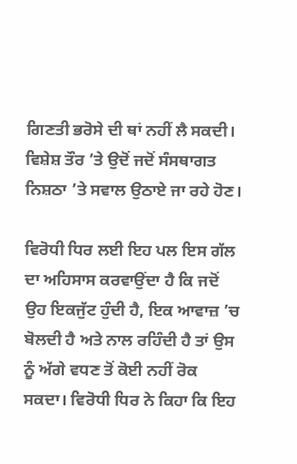ਗਿਣਤੀ ਭਰੋਸੇ ਦੀ ਥਾਂ ਨਹੀਂ ਲੈ ਸਕਦੀ। ਵਿਸ਼ੇਸ਼ ਤੌਰ ’ਤੇ ਉਦੋਂ ਜਦੋਂ ਸੰਸਥਾਗਤ ਨਿਸ਼ਠਾ ’ਤੇ ਸਵਾਲ ਉਠਾਏ ਜਾ ਰਹੇ ਹੋਣ।

ਵਿਰੋਧੀ ਧਿਰ ਲਈ ਇਹ ਪਲ ਇਸ ਗੱਲ ਦਾ ਅਹਿਸਾਸ ਕਰਵਾਉਂਦਾ ਹੈ ਕਿ ਜਦੋਂ ਉਹ ਇਕਜੁੱਟ ਹੁੰਦੀ ਹੈ, ਇਕ ਆਵਾਜ਼ ’ਚ ਬੋਲਦੀ ਹੈ ਅਤੇ ਨਾਲ ਰਹਿੰਦੀ ਹੈ ਤਾਂ ਉਸ ਨੂੰ ਅੱਗੇ ਵਧਣ ਤੋਂ ਕੋਈ ਨਹੀਂ ਰੋਕ ਸਕਦਾ। ਵਿਰੋਧੀ ਧਿਰ ਨੇ ਕਿਹਾ ਕਿ ਇਹ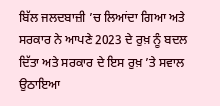ਬਿੱਲ ਜਲਦਬਾਜ਼ੀ ’ਚ ਲਿਆਂਦਾ ਗਿਆ ਅਤੇ ਸਰਕਾਰ ਨੇ ਆਪਣੇ 2023 ਦੇ ਰੁਖ਼ ਨੂੰ ਬਦਲ ਦਿੱਤਾ ਅਤੇ ਸਰਕਾਰ ਦੇ ਇਸ ਰੁਖ਼ ’ਤੇ ਸਵਾਲ ਉਠਾਇਆ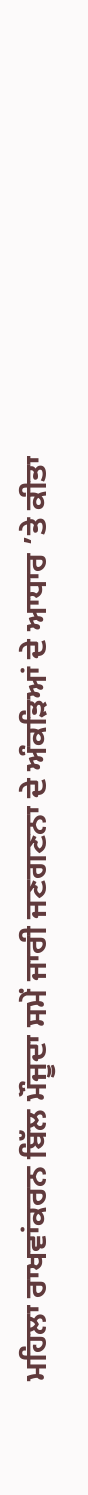ਮਹਿਲਾ ਰਾਖਵਾਂਕਰਨ ਬਿੱਲ ਮੌਜੂਦਾ ਸਮੇਂ ਜਾਰੀ ਜਣਗਣਨਾ ਦੇ ਅੰਕੜਿਆਂ ਦੇ ਆਧਾਰ ’ਤੇ ਕੀਤਾ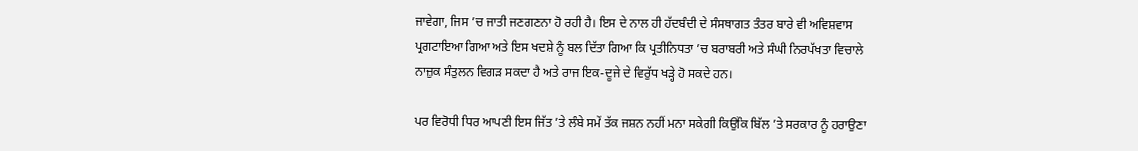ਜਾਵੇਗਾ, ਜਿਸ ’ਚ ਜਾਤੀ ਜਣਗਣਨਾ ਹੋ ਰਹੀ ਹੈ। ਇਸ ਦੇ ਨਾਲ ਹੀ ਹੱਦਬੰਦੀ ਦੇ ਸੰਸਥਾਗਤ ਤੰਤਰ ਬਾਰੇ ਵੀ ਅਵਿਸ਼ਵਾਸ ਪ੍ਰਗਟਾਇਆ ਗਿਆ ਅਤੇ ਇਸ ਖਦਸ਼ੇ ਨੂੰ ਬਲ ਦਿੱਤਾ ਗਿਆ ਕਿ ਪ੍ਰਤੀਨਿਧਤਾ ’ਚ ਬਰਾਬਰੀ ਅਤੇ ਸੰਘੀ ਨਿਰਪੱਖਤਾ ਵਿਚਾਲੇ ਨਾਜ਼ੁਕ ਸੰਤੁਲਨ ਵਿਗੜ ਸਕਦਾ ਹੈ ਅਤੇ ਰਾਜ ਇਕ-ਦੂਜੇ ਦੇ ਵਿਰੁੱਧ ਖੜ੍ਹੇ ਹੋ ਸਕਦੇ ਹਨ।

ਪਰ ਵਿਰੋਧੀ ਧਿਰ ਆਪਣੀ ਇਸ ਜਿੱਤ ’ਤੇ ਲੰਬੇ ਸਮੇਂ ਤੱਕ ਜਸ਼ਨ ਨਹੀਂ ਮਨਾ ਸਕੇਗੀ ਕਿਉਂਕਿ ਬਿੱਲ ’ਤੇ ਸਰਕਾਰ ਨੂੰ ਹਰਾਉਣਾ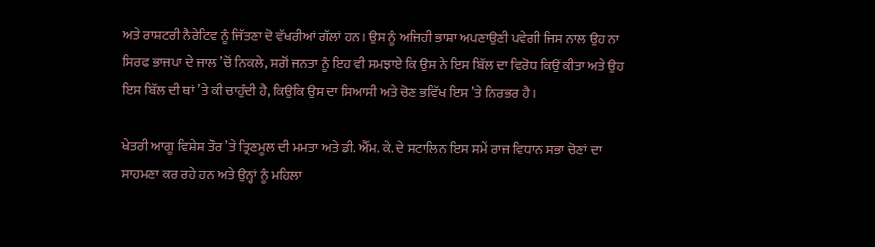ਅਤੇ ਰਾਸ਼ਟਰੀ ਨੈਰੇਟਿਵ ਨੂੰ ਜਿੱਤਣਾ ਦੋ ਵੱਖਰੀਆਂ ਗੱਲਾਂ ਹਨ। ਉਸ ਨੂੰ ਅਜਿਹੀ ਭਾਸ਼ਾ ਅਪਣਾਉਣੀ ਪਵੇਗੀ ਜਿਸ ਨਾਲ ਉਹ ਨਾ ਸਿਰਫ ਭਾਜਪਾ ਦੇ ਜਾਲ ’ਚੋਂ ਨਿਕਲੇ, ਸਗੋਂ ਜਨਤਾ ਨੂੰ ਇਹ ਵੀ ਸਮਝਾਏ ਕਿ ਉਸ ਨੇ ਇਸ ਬਿੱਲ ਦਾ ਵਿਰੋਧ ਕਿਉਂ ਕੀਤਾ ਅਤੇ ਉਹ ਇਸ ਬਿੱਲ ਦੀ ਥਾਂ ’ਤੇ ਕੀ ਚਾਹੁੰਦੀ ਹੈ, ਕਿਉਂਕਿ ਉਸ ਦਾ ਸਿਆਸੀ ਅਤੇ ਚੋਣ ਭਵਿੱਖ ਇਸ ’ਤੇ ਨਿਰਭਰ ਹੈ।

ਖੇਤਰੀ ਆਗੂ ਵਿਸ਼ੇਸ਼ ਤੌਰ ’ਤੇ ਤ੍ਰਿਣਮੂਲ ਦੀ ਮਮਤਾ ਅਤੇ ਡੀ. ਐੱਮ. ਕੇ. ਦੇ ਸਟਾਲਿਨ ਇਸ ਸਮੇਂ ਰਾਜ ਵਿਧਾਨ ਸਭਾ ਚੋਣਾਂ ਦਾ ਸਾਹਮਣਾ ਕਰ ਰਹੇ ਹਨ ਅਤੇ ਉਨ੍ਹਾਂ ਨੂੰ ਮਹਿਲਾ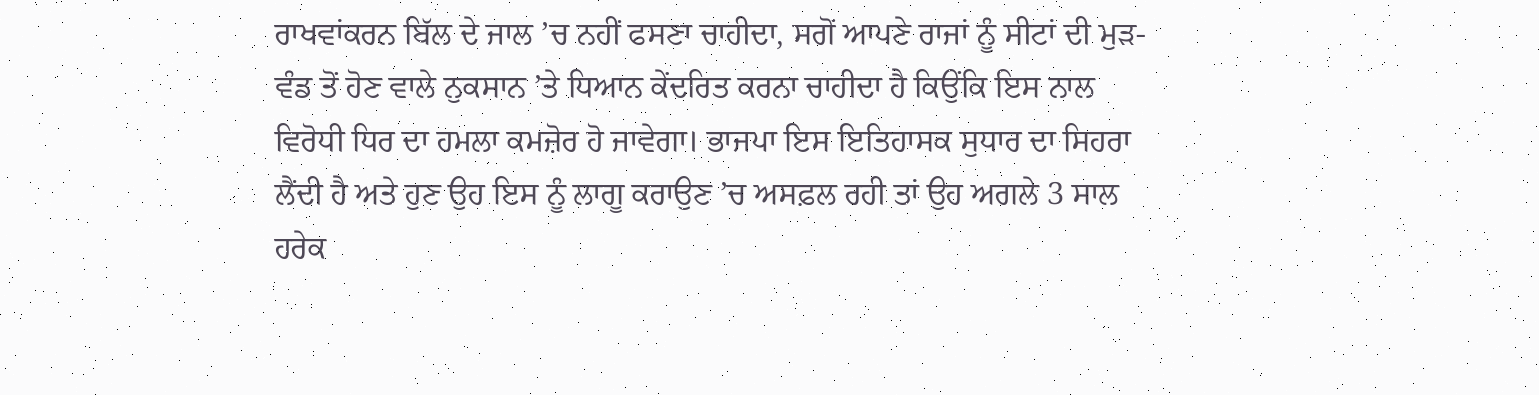ਰਾਖਵਾਂਕਰਨ ਬਿੱਲ ਦੇ ਜਾਲ ’ਚ ਨਹੀਂ ਫਸਣਾ ਚਾਹੀਦਾ, ਸਗੋਂ ਆਪਣੇ ਰਾਜਾਂ ਨੂੰ ਸੀਟਾਂ ਦੀ ਮੁੜ-ਵੰਡ ਤੋਂ ਹੋਣ ਵਾਲੇ ਨੁਕਸਾਨ ’ਤੇ ਧਿਆਨ ਕੇਂਦਰਿਤ ਕਰਨਾ ਚਾਹੀਦਾ ਹੈ ਕਿਉਂਕਿ ਇਸ ਨਾਲ ਵਿਰੋਧੀ ਧਿਰ ਦਾ ਹਮਲਾ ਕਮਜ਼ੋਰ ਹੋ ਜਾਵੇਗਾ। ਭਾਜਪਾ ਇਸ ਇਤਿਹਾਸਕ ਸੁਧਾਰ ਦਾ ਸਿਹਰਾ ਲੈਂਦੀ ਹੈ ਅਤੇ ਹੁਣ ਉਹ ਇਸ ਨੂੰ ਲਾਗੂ ਕਰਾਉਣ ’ਚ ਅਸਫ਼ਲ ਰਹੀ ਤਾਂ ਉਹ ਅਗਲੇ 3 ਸਾਲ ਹਰੇਕ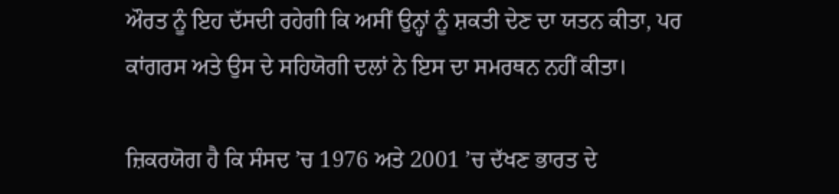ਔਰਤ ਨੂੰ ਇਹ ਦੱਸਦੀ ਰਹੇਗੀ ਕਿ ਅਸੀਂ ਉਨ੍ਹਾਂ ਨੂੰ ਸ਼ਕਤੀ ਦੇਣ ਦਾ ਯਤਨ ਕੀਤਾ, ਪਰ ਕਾਂਗਰਸ ਅਤੇ ਉਸ ਦੇ ਸਹਿਯੋਗੀ ਦਲਾਂ ਨੇ ਇਸ ਦਾ ਸਮਰਥਨ ਨਹੀਂ ਕੀਤਾ।

ਜ਼ਿਕਰਯੋਗ ਹੈ ਕਿ ਸੰਸਦ ’ਚ 1976 ਅਤੇ 2001 ’ਚ ਦੱਖਣ ਭਾਰਤ ਦੇ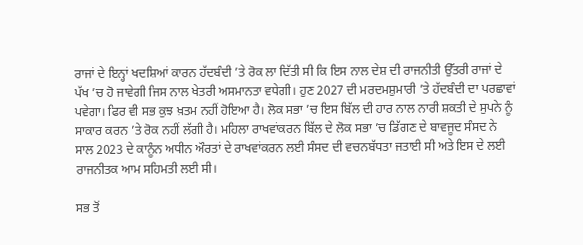ਰਾਜਾਂ ਦੇ ਇਨ੍ਹਾਂ ਖਦਸ਼ਿਆਂ ਕਾਰਨ ਹੱਦਬੰਦੀ ’ਤੇ ਰੋਕ ਲਾ ਦਿੱਤੀ ਸੀ ਕਿ ਇਸ ਨਾਲ ਦੇਸ਼ ਦੀ ਰਾਜਨੀਤੀ ਉੱਤਰੀ ਰਾਜਾਂ ਦੇ ਪੱਖ ’ਚ ਹੋ ਜਾਵੇਗੀ ਜਿਸ ਨਾਲ ਖੇਤਰੀ ਅਸਮਾਨਤਾ ਵਧੇਗੀ। ਹੁਣ 2027 ਦੀ ਮਰਦਮਸ਼ੁਮਾਰੀ ’ਤੇ ਹੱਦਬੰਦੀ ਦਾ ਪਰਛਾਵਾਂ ਪਵੇਗਾ। ਫਿਰ ਵੀ ਸਭ ਕੁਝ ਖ਼ਤਮ ਨਹੀਂ ਹੋਇਆ ਹੈ। ਲੋਕ ਸਭਾ ’ਚ ਇਸ ਬਿੱਲ ਦੀ ਹਾਰ ਨਾਲ ਨਾਰੀ ਸ਼ਕਤੀ ਦੇ ਸੁਪਨੇ ਨੂੰ ਸਾਕਾਰ ਕਰਨ ’ਤੇ ਰੋਕ ਨਹੀਂ ਲੱਗੀ ਹੈ। ਮਹਿਲਾ ਰਾਖਵਾਂਕਰਨ ਬਿੱਲ ਦੇ ਲੋਕ ਸਭਾ ’ਚ ਡਿੱਗਣ ਦੇ ਬਾਵਜੂਦ ਸੰਸਦ ਨੇ ਸਾਲ 2023 ਦੇ ਕਾਨੂੰਨ ਅਧੀਨ ਔਰਤਾਂ ਦੇ ਰਾਖਵਾਂਕਰਨ ਲਈ ਸੰਸਦ ਦੀ ਵਚਨਬੱਧਤਾ ਜਤਾਈ ਸੀ ਅਤੇ ਇਸ ਦੇ ਲਈ ਰਾਜਨੀਤਕ ਆਮ ਸਹਿਮਤੀ ਲਈ ਸੀ।

ਸਭ ਤੋਂ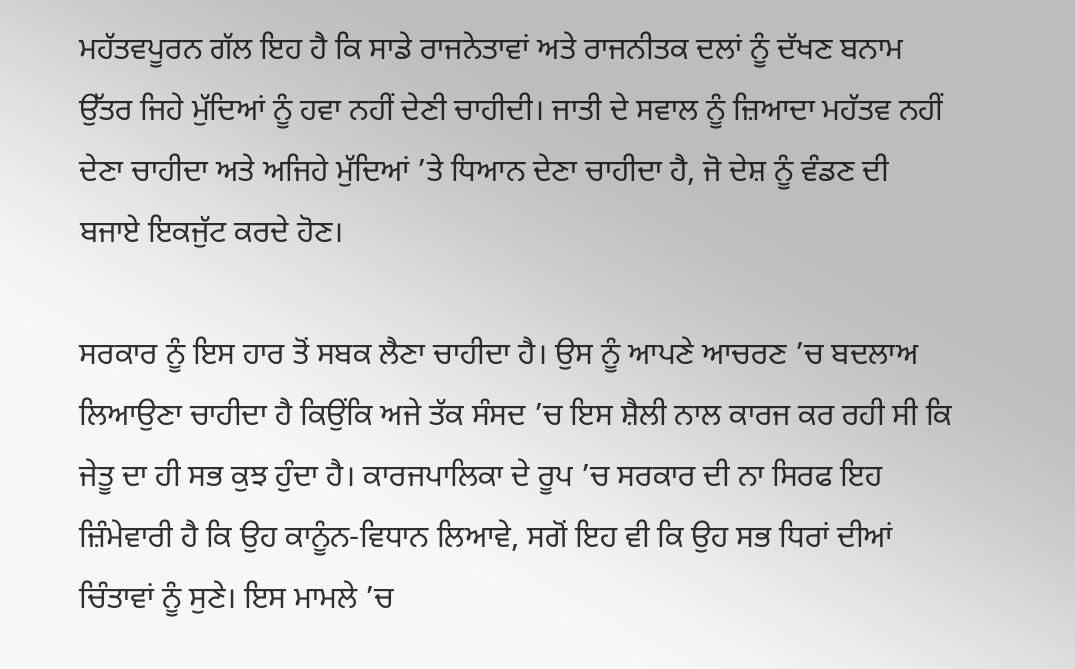ਮਹੱਤਵਪੂਰਨ ਗੱਲ ਇਹ ਹੈ ਕਿ ਸਾਡੇ ਰਾਜਨੇਤਾਵਾਂ ਅਤੇ ਰਾਜਨੀਤਕ ਦਲਾਂ ਨੂੰ ਦੱਖਣ ਬਨਾਮ ਉੱਤਰ ਜਿਹੇ ਮੁੱਦਿਆਂ ਨੂੰ ਹਵਾ ਨਹੀਂ ਦੇਣੀ ਚਾਹੀਦੀ। ਜਾਤੀ ਦੇ ਸਵਾਲ ਨੂੰ ਜ਼ਿਆਦਾ ਮਹੱਤਵ ਨਹੀਂ ਦੇਣਾ ਚਾਹੀਦਾ ਅਤੇ ਅਜਿਹੇ ਮੁੱਦਿਆਂ ’ਤੇ ਧਿਆਨ ਦੇਣਾ ਚਾਹੀਦਾ ਹੈ, ਜੋ ਦੇਸ਼ ਨੂੰ ਵੰਡਣ ਦੀ ਬਜਾਏ ਇਕਜੁੱਟ ਕਰਦੇ ਹੋਣ।

ਸਰਕਾਰ ਨੂੰ ਇਸ ਹਾਰ ਤੋਂ ਸਬਕ ਲੈਣਾ ਚਾਹੀਦਾ ਹੈ। ਉਸ ਨੂੰ ਆਪਣੇ ਆਚਰਣ ’ਚ ਬਦਲਾਅ ਲਿਆਉਣਾ ਚਾਹੀਦਾ ਹੈ ਕਿਉਂਕਿ ਅਜੇ ਤੱਕ ਸੰਸਦ ’ਚ ਇਸ ਸ਼ੈਲੀ ਨਾਲ ਕਾਰਜ ਕਰ ਰਹੀ ਸੀ ਕਿ ਜੇਤੂ ਦਾ ਹੀ ਸਭ ਕੁਝ ਹੁੰਦਾ ਹੈ। ਕਾਰਜਪਾਲਿਕਾ ਦੇ ਰੂਪ ’ਚ ਸਰਕਾਰ ਦੀ ਨਾ ਸਿਰਫ ਇਹ ਜ਼ਿੰਮੇਵਾਰੀ ਹੈ ਕਿ ਉਹ ਕਾਨੂੰਨ-ਵਿਧਾਨ ਲਿਆਵੇ, ਸਗੋਂ ਇਹ ਵੀ ਕਿ ਉਹ ਸਭ ਧਿਰਾਂ ਦੀਆਂ ਚਿੰਤਾਵਾਂ ਨੂੰ ਸੁਣੇ। ਇਸ ਮਾਮਲੇ ’ਚ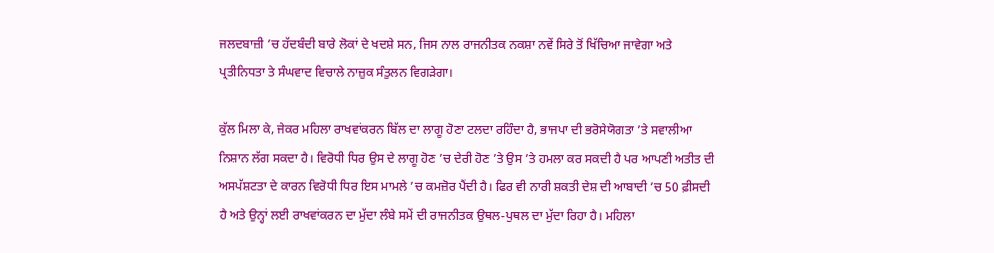ਜਲਦਬਾਜ਼ੀ ’ਚ ਹੱਦਬੰਦੀ ਬਾਰੇ ਲੋਕਾਂ ਦੇ ਖਦਸ਼ੇ ਸਨ, ਜਿਸ ਨਾਲ ਰਾਜਨੀਤਕ ਨਕਸ਼ਾ ਨਵੇਂ ਸਿਰੇ ਤੋਂ ਖਿੱਚਿਆ ਜਾਵੇਗਾ ਅਤੇ ਪ੍ਰਤੀਨਿਧਤਾ ਤੇ ਸੰਘਵਾਦ ਵਿਚਾਲੇ ਨਾਜ਼ੁਕ ਸੰਤੁਲਨ ਵਿਗੜੇਗਾ।

ਕੁੱਲ ਮਿਲਾ ਕੇ, ਜੇਕਰ ਮਹਿਲਾ ਰਾਖਵਾਂਕਰਨ ਬਿੱਲ ਦਾ ਲਾਗੂ ਹੋਣਾ ਟਲਦਾ ਰਹਿੰਦਾ ਹੈ, ਭਾਜਪਾ ਦੀ ਭਰੋਸੇਯੋਗਤਾ ’ਤੇ ਸਵਾਲੀਆ ਨਿਸ਼ਾਨ ਲੱਗ ਸਕਦਾ ਹੈ। ਵਿਰੋਧੀ ਧਿਰ ਉਸ ਦੇ ਲਾਗੂ ਹੋਣ ’ਚ ਦੇਰੀ ਹੋਣ ’ਤੇ ਉਸ ’ਤੇ ਹਮਲਾ ਕਰ ਸਕਦੀ ਹੈ ਪਰ ਆਪਣੀ ਅਤੀਤ ਦੀ ਅਸਪੱਸ਼ਟਤਾ ਦੇ ਕਾਰਨ ਵਿਰੋਧੀ ਧਿਰ ਇਸ ਮਾਮਲੇ ’ਚ ਕਮਜ਼ੋਰ ਪੈਂਦੀ ਹੈ। ਫਿਰ ਵੀ ਨਾਰੀ ਸ਼ਕਤੀ ਦੇਸ਼ ਦੀ ਆਬਾਦੀ ’ਚ 50 ਫ਼ੀਸਦੀ ਹੈ ਅਤੇ ਉਨ੍ਹਾਂ ਲਈ ਰਾਖਵਾਂਕਰਨ ਦਾ ਮੁੱਦਾ ਲੰਬੇ ਸਮੇਂ ਦੀ ਰਾਜਨੀਤਕ ਉਥਲ-ਪੁਥਲ ਦਾ ਮੁੱਦਾ ਰਿਹਾ ਹੈ। ਮਹਿਲਾ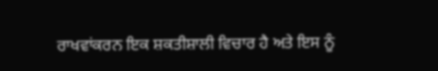ਰਾਖਵਾਂਕਰਨ ਇਕ ਸ਼ਕਤੀਸ਼ਾਲੀ ਵਿਚਾਰ ਹੈ ਅਤੇ ਇਸ ਨੂੰ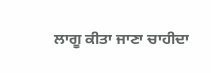ਲਾਗੂ ਕੀਤਾ ਜਾਣਾ ਚਾਹੀਦਾ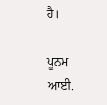ਹੈ।

ਪੂਨਮ ਆਈ.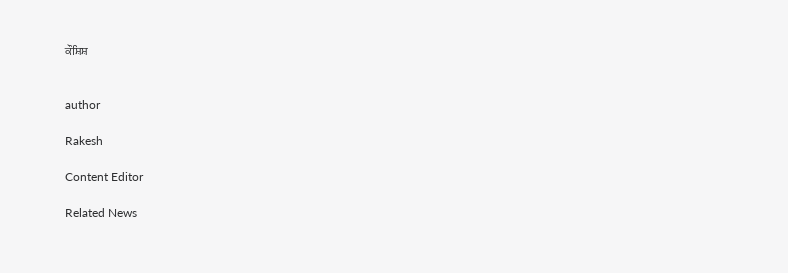ਕੌਸ਼ਿਸ਼


author

Rakesh

Content Editor

Related News